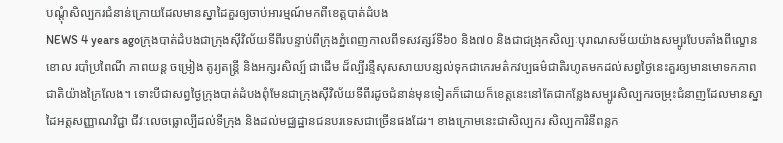បណ្តុំសិល្បករជំនាន់ក្រោយដែលមានស្នាដៃគួរឲ្យចាប់អារម្មណ៍មកពីខេត្តបាត់ដំបង
NEWS 4 years agoក្រុងបាត់ដំបងជាក្រុងស៊ីវិល័យទីពីរបន្ទាប់ពីក្រុងភ្នំពេញកាលពីទសវត្សរ៍ទី៦០ និង៧០ និងជាជង្រុកសិល្បៈបុរាណសម័យយ៉ាងសម្បូរបែបតាំងពីល្ខោនខោល របាំប្រពៃណី ភាពយន្ត ចម្រៀង តូរ្យតន្រ្តី និងអក្សរសិល្ប៍ ជាដើម ដ៏ល្បីរន្ទឺសុសសាយបន្សល់ទុកជាកេរមត៌កវប្បធម៌ជាតិរហូតមកដល់សព្វថ្ងៃនេះគួរឲ្យមានមោទកភាពជាតិយ៉ាងក្រៃលែង។ ទោះបីជាសព្វថ្ងៃក្រុងបាត់ដំបងពុំមែនជាក្រុងស៊ីវិល័យទីពីរដូចជំនាន់មុនទៀតក៏ដោយក៏ខេត្តនេះនៅតែជាកន្លែងសម្បូរសិល្បករចម្រុះជំនាញដែលមានស្នាដៃអត្តសញ្ញាណវិជ្ជា ជីវៈលេចធ្លោល្បីដល់ទីក្រុង និងដល់មជ្ឈដ្ឋានជនបរទេសជាច្រើនផងដែរ។ ខាងក្រោមនេះជាសិល្បករ សិល្បការិនីពន្លក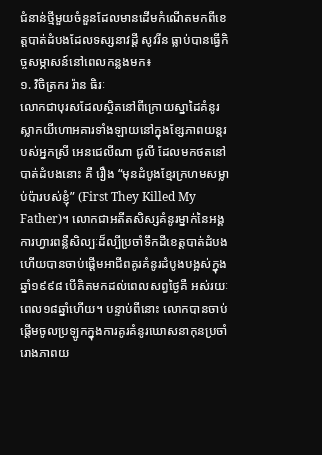ជំនាន់ថ្មីមួយចំនួនដែលមានដើមកំណើតមកពីខេត្តបាត់ដំបងដែលទស្សនាវដ្តី សូវរីន ធ្លាប់បានធ្វើកិច្ចសម្ភាសន៍នៅពេលកន្លងមក៖
១. វិចិត្រករ រ៉ាន ធិរៈ
លោកជាបុរសដែលស្ថិតនៅពីក្រោយស្នាដៃគំនូរស្លាកយីហោអគារទាំងឡាយនៅក្នុងខ្សែភាពយន្តរបស់អ្នកស្រី អេនជេលីណា ជូលី ដែលមកថតនៅបាត់ដំបងនោះ គឺ រឿង “មុនដំបូងខ្មែរក្រហមសម្លាប់ប៉ារបស់ខ្ញុំ” (First They Killed My Father)។ លោកជាអតីតសិស្សគំនូរម្នាក់នៃអង្គការហ្វារពន្លឺសិល្បៈដ៏ល្បីប្រចាំទឹកដីខេត្តបាត់ដំបង ហើយបានចាប់ផ្តើមអាជីពគូរគំនូរដំបូងបង្អស់ក្នុងឆ្នាំ១៩៩៨ បើគិតមកដល់ពេលសព្វថ្ងៃគឺ អស់រយៈពេល១៨ឆ្នាំហើយ។ បន្ទាប់ពីនោះ លោកបានចាប់ផ្តើមចូលប្រឡូកក្នុងការគូរគំនូរឃោសនាកុនប្រចាំរោងភាពយ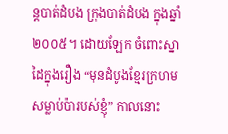ន្តបាត់ដំបង ក្រុងបាត់ដំបង ក្នុងឆ្នាំ២០០៥។ ដោយឡែក ចំពោះស្នាដៃក្នុងរឿង “មុនដំបូងខ្មែរក្រហមសម្លាប់ប៉ារបស់ខ្ញុំ” កាលនោះ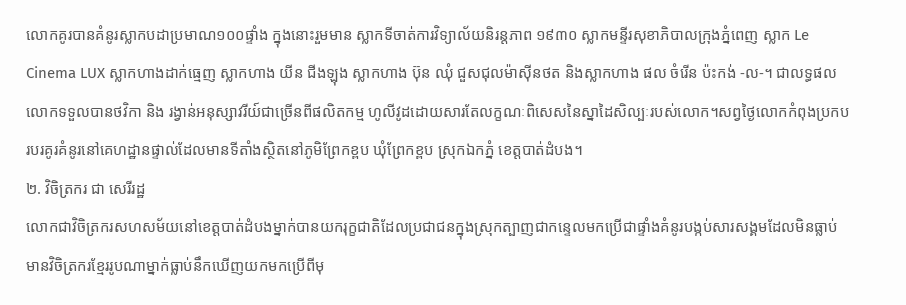លោកគូរបានគំនូរស្លាកបដាប្រមាណ១០០ផ្ទាំង ក្នុងនោះរួមមាន ស្លាកទីចាត់ការវិទ្យាល័យនិរន្តភាព ១៩៣០ ស្លាកមន្ទីរសុខាភិបាលក្រុងភ្នំពេញ ស្លាក Le Cinema LUX ស្លាកហាងដាក់ធ្មេញ ស្លាកហាង យីន ជីងឡុង ស្លាកហាង ប៊ុន ឈុំ ជួសជុលម៉ាស៊ីនថត និងស្លាកហាង ផល ចំរើន ប៉ះកង់ -ល-។ ជាលទ្ធផល លោកទទួលបានថវិកា និង រង្វាន់អនុស្សាវរីយ៍ជាច្រើនពីផលិតកម្ម ហូលីវូដដោយសារតែលក្ខណៈពិសេសនៃស្នាដៃសិល្បៈរបស់លោក។សព្វថ្ងៃលោកកំពុងប្រកបរបរគូរគំនូរនៅគេហដ្ឋានផ្ទាល់ដែលមានទីតាំងស្ថិតនៅភូមិព្រែកខ្ពប ឃុំព្រែកខ្ពប ស្រុកឯកភ្នំ ខេត្តបាត់ដំបង។
២. វិចិត្រករ ជា សេរីរដ្ឋ
លោកជាវិចិត្រករសហសម័យនៅខេត្តបាត់ដំបងម្នាក់បានយករុក្ខជាតិដែលប្រជាជនក្នុងស្រុកត្បាញជាកន្ទេលមកប្រើជាផ្ទាំងគំនូរបង្កប់សារសង្គមដែលមិនធ្លាប់មានវិចិត្រករខ្មែររូបណាម្នាក់ធ្លាប់នឹកឃើញយកមកប្រើពីមុ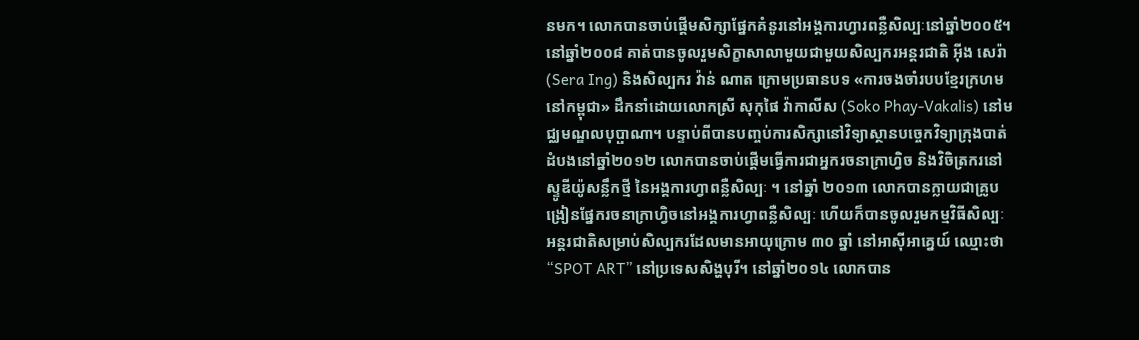នមក។ លោកបានចាប់ផ្តើមសិក្សាផ្នែកគំនូរនៅអង្គការហ្វារពន្លឺសិល្បៈនៅឆ្នាំ២០០៥។ នៅឆ្នាំ២០០៨ គាត់បានចូលរួមសិក្ខាសាលាមួយជាមួយសិល្បករអន្តរជាតិ អ៊ីង សេរ៉ា (Sera Ing) និងសិល្បករ វ៉ាន់ ណាត ក្រោមប្រធានបទ «ការចងចាំរបបខ្មែរក្រហមនៅកម្ពុជា» ដឹកនាំដោយលោកស្រី សុកុផៃ វ៉ាកាលីស (Soko Phay-Vakalis) នៅមជ្ឈមណ្ឌលបុប្ផាណា។ បន្ទាប់ពីបានបញ្ចប់ការសិក្សានៅវិទ្យាស្ថានបច្ចេកវិទ្យាក្រុងបាត់ដំបងនៅឆ្នាំ២០១២ លោកបានចាប់ផ្តើមធ្វើការជាអ្នករចនាក្រាហ្វិច និងវិចិត្រករនៅស្ទូឌីយ៉ូសន្លឹកថ្មី នៃអង្គការហ្វាពន្លឺសិល្បៈ ។ នៅឆ្នាំ ២០១៣ លោកបានក្លាយជាគ្រូបង្រៀនផ្នែករចនាក្រាហ្វិចនៅអង្គការហ្វាពន្លឺសិល្បៈ ហើយក៏បានចូលរួមកម្មវិធីសិល្បៈអន្ដរជាតិសម្រាប់សិល្បករដែលមានអាយុក្រោម ៣០ ឆ្នាំ នៅអាស៊ីអាគ្នេយ៍ ឈ្មោះថា “SPOT ART” នៅប្រទេសសិង្ហបុរី។ នៅឆ្នាំ២០១៤ លោកបាន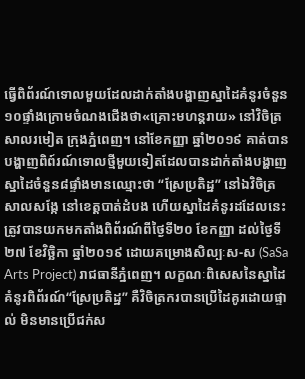ធ្វើពិព័រណ៍ទោលមួយដែលដាក់តាំងបង្ហាញស្នាដៃគំនូរចំនួន១០ផ្ទាំងក្រោមចំណងជើងថា«គ្រោះមហន្តរាយ» នៅវិចិត្រសាលរមៀត ក្រុងភ្នំពេញ។ នៅខែកញ្ញា ឆ្នាំ២០១៩ គាត់បានបង្ហាញពិព៍រណ៍ទោលថ្មីមួយទៀតដែលបានដាក់តាំងបង្ហាញស្នាដៃចំនួន៨ផ្ទាំងមានឈ្មោះថា “ស្រែប្រតិដ្ឋ” នៅឯវិចិត្រសាលសង្កែ នៅខេត្តបាត់ដំបង ហើយស្នាដៃគំនូរដដែលនេះត្រូវបានយកមកតាំងពិព័រណ៍ពីថ្ងៃទី២០ ខែកញ្ញា ដល់ថ្ងៃទី២៧ ខែវិច្ឆិកា ឆ្នាំ២០១៩ ដោយគម្រោងសិល្បៈស-ស (SaSa Arts Project) រាជធានីភ្នំពេញ។ លក្ខណៈពិសេសនៃស្នាដៃគំនូរពិព័រណ៍“ស្រែប្រតិដ្ឋ” គឺវិចិត្រករបានប្រើដៃគូរដោយផ្ទាល់ មិនមានប្រើជក់ស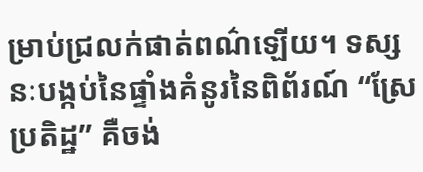ម្រាប់ជ្រលក់ផាត់ពណ៌ឡើយ។ ទស្សនៈបង្កប់នៃផ្ទាំងគំនូរនៃពិព័រណ៍ “ស្រែប្រតិដ្ឋ” គឺចង់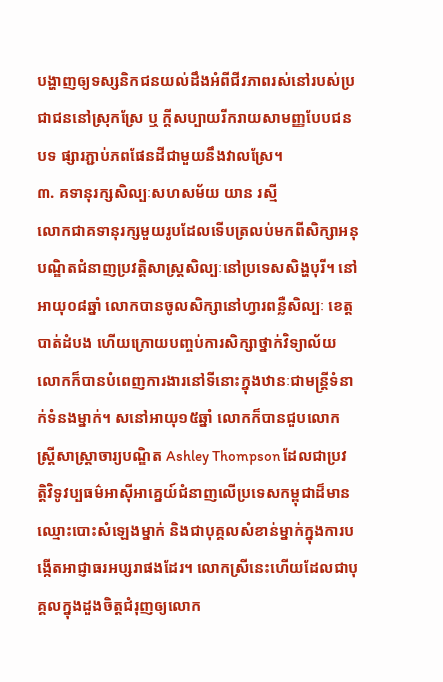បង្ហាញឲ្យទស្សនិកជនយល់ដឹងអំពីជីវភាពរស់នៅរបស់ប្រជាជននៅស្រុកស្រែ ឬ ក្តីសប្បាយរីករាយសាមញ្ញបែបជនបទ ផ្សារភ្ជាប់ភពផែនដីជាមួយនឹងវាលស្រែ។
៣. គទានុរក្សសិល្បៈសហសម័យ យាន រស្មី
លោកជាគទានុរក្សមួយរូបដែលទើបត្រលប់មកពីសិក្សាអនុបណ្ឌិតជំនាញប្រវត្តិសាស្រ្តសិល្បៈនៅប្រទេសសិង្ហបុរី។ នៅអាយុ០៨ឆ្នាំ លោកបានចូលសិក្សានៅហ្វារពន្លឺសិល្បៈ ខេត្តបាត់ដំបង ហើយក្រោយបញ្ចប់ការសិក្សាថ្នាក់វិទ្យាល័យ លោកក៏បានបំពេញការងារនៅទីនោះក្នុងឋានៈជាមន្រ្តីទំនាក់ទំនងម្នាក់។ សនៅអាយុ១៥ឆ្នាំ លោកក៏បានជួបលោកស្រី្ដសាស្រ្តាចារ្យបណ្ឌិត Ashley Thompson ដែលជាប្រវត្តិវិទូវប្បធម៌អាស៊ីអាគ្នេយ៍ជំនាញលើប្រទេសកម្ពុជាដ៏មានឈ្មោះបោះសំឡេងម្នាក់ និងជាបុគ្គលសំខាន់ម្នាក់ក្នុងការបង្កើតអាជ្ញាធរអប្សរាផងដែរ។ លោកស្រីនេះហើយដែលជាបុគ្គលក្នុងដួងចិត្តជំរុញឲ្យលោក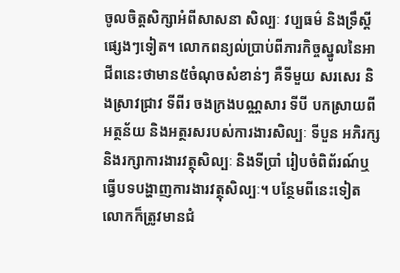ចូលចិត្តសិក្សាអំពីសាសនា សិល្បៈ វប្បធម៌ និងទ្រឹស្ដីផ្សេងៗទៀត។ លោកពន្យល់ប្រាប់ពីភារកិច្ចស្នូលនៃអាជីពនេះថាមាន៥ចំណុចសំខាន់ៗ គឺទីមួយ សរសេរ និងស្រាវជ្រាវ ទីពីរ ចងក្រងបណ្ណសារ ទីបី បកស្រាយពីអត្ថន័យ និងអត្ថរសរបស់ការងារសិល្បៈ ទីបួន អភិរក្ស និងរក្សាការងារវត្ថុសិល្បៈ និងទីប្រាំ រៀបចំពិព័រណ៍ឬធ្វើបទបង្ហាញការងារវត្ថុសិល្បៈ។ បន្ថែមពីនេះទៀត លោកក៏ត្រូវមានជំ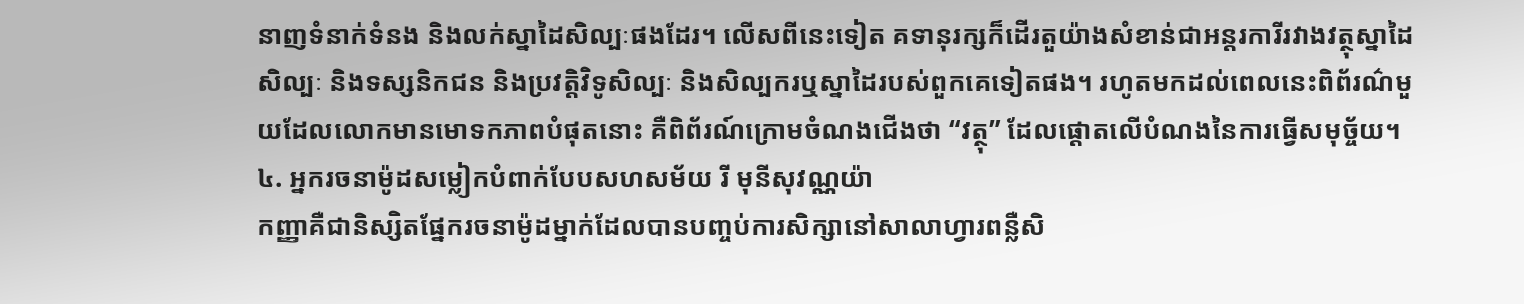នាញទំនាក់ទំនង និងលក់ស្នាដៃសិល្បៈផងដែរ។ លើសពីនេះទៀត គទានុរក្សក៏ដើរតួយ៉ាងសំខាន់ជាអន្តរការីរវាងវត្ថុស្នាដៃសិល្បៈ និងទស្សនិកជន និងប្រវត្តិវិទូសិល្បៈ និងសិល្បករឬស្នាដៃរបស់ពួកគេទៀតផង។ រហូតមកដល់ពេលនេះពិព័រណ៌មួយដែលលោកមានមោទកភាពបំផុតនោះ គឺពិព័រណ៍ក្រោមចំណងជើងថា “វត្ថុ” ដែលផ្តោតលើបំណងនៃការធ្វើសមុច្ច័យ។
៤. អ្នករចនាម៉ូដសម្លៀកបំពាក់បែបសហសម័យ រី មុនីសុវណ្ណយ៉ា
កញ្ញាគឺជានិស្សិតផ្នែករចនាម៉ូដម្នាក់ដែលបានបញ្ចប់ការសិក្សានៅសាលាហ្វារពន្លឺសិ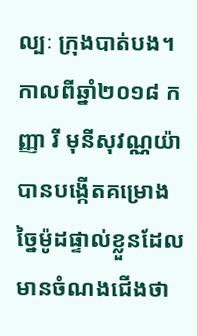ល្បៈ ក្រុងបាត់បង។ កាលពីឆ្នាំ២០១៨ កញ្ញា រី មុនីសុវណ្ណយ៉ា បានបង្កើតគម្រោងច្នៃម៉ូដផ្ទាល់ខ្លួនដែលមានចំណងជើងថា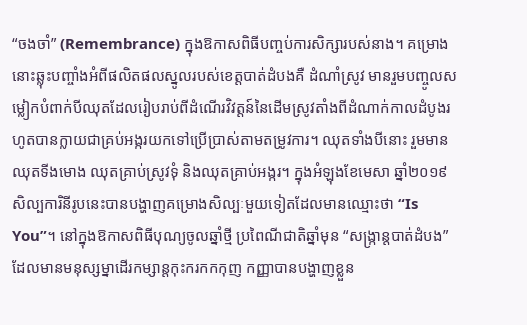“ចងចាំ” (Remembrance) ក្នុងឱកាសពិធីបញ្ចប់ការសិក្សារបស់នាង។ គម្រោងនោះឆ្លុះបញ្ចាំងអំពីផលិតផលស្នូលរបស់ខេត្តបាត់ដំបងគឺ ដំណាំស្រូវ មានរួមបញ្ចូលសម្លៀកបំពាក់បីឈុតដែលរៀបរាប់ពីដំណើរវិវត្តន៍នៃដើមស្រូវតាំងពីដំណាក់កាលដំបូងរហូតបានក្លាយជាគ្រប់អង្ករយកទៅប្រើប្រាស់តាមតម្រូវការ។ ឈុតទាំងបីនោះ រួមមាន ឈុតទីងមោង ឈុតគ្រាប់ស្រូវទុំ និងឈុតគ្រាប់អង្ករ។ ក្នុងអំឡុងខែមេសា ឆ្នាំ២០១៩ សិល្បការិនីរូបនេះបានបង្ហាញគម្រោងសិល្បៈមួយទៀតដែលមានឈ្មោះថា “Is You”។ នៅក្នុងឱកាសពិធីបុណ្យចូលឆ្នាំថ្មី ប្រពៃណីជាតិឆ្នាំមុន “សង្រ្កាន្តបាត់ដំបង” ដែលមានមនុស្សម្នាដើរកម្សាន្តកុះករកកកុញ កញ្ញាបានបង្ហាញខ្លួន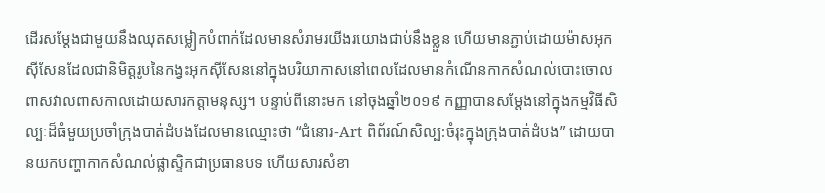ដើរសម្តែងជាមួយនឹងឈុតសម្លៀកបំពាក់ដែលមានសំរាមរយីងរយោងជាប់នឹងខ្លួន ហើយមានភ្ជាប់ដោយម៉ាសអុកស៊ីសែនដែលជានិមិត្តរូបនៃកង្វះអុកស៊ីសែននៅក្នុងបរិយាកាសនៅពេលដែលមានកំណើនកាកសំណល់បោះចោលពាសវាលពាសកាលដោយសារកត្តាមនុស្ស។ បន្ទាប់ពីនោះមក នៅចុងឆ្នាំ២០១៩ កញ្ញាបានសម្តែងនៅក្នុងកម្មវិធីសិល្បៈដ៏ធំមួយប្រចាំក្រុងបាត់ដំបងដែលមានឈ្មោះថា “ជំនោរ-Art ពិព័រណ៍សិល្ប:ចំរុះក្នុងក្រុងបាត់ដំបង” ដោយបានយកបញ្ហាកាកសំណល់ផ្លាស្ទិកជាប្រធានបទ ហើយសារសំខា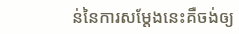ន់នៃការសម្តែងនេះគឺចង់ឲ្យ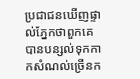ប្រជាជនឃើញផ្ទាល់ភ្នែកថាពួកគេបានបន្សល់ទុកកាកសំណល់ច្រើនក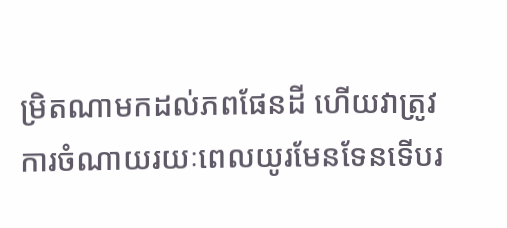ម្រិតណាមកដល់ភពផែនដី ហើយវាត្រូវការចំណាយរយៈពេលយូរមែនទែនទើបរ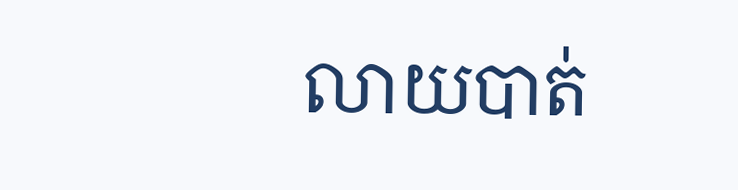លាយបាត់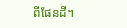ពីផែនដី។